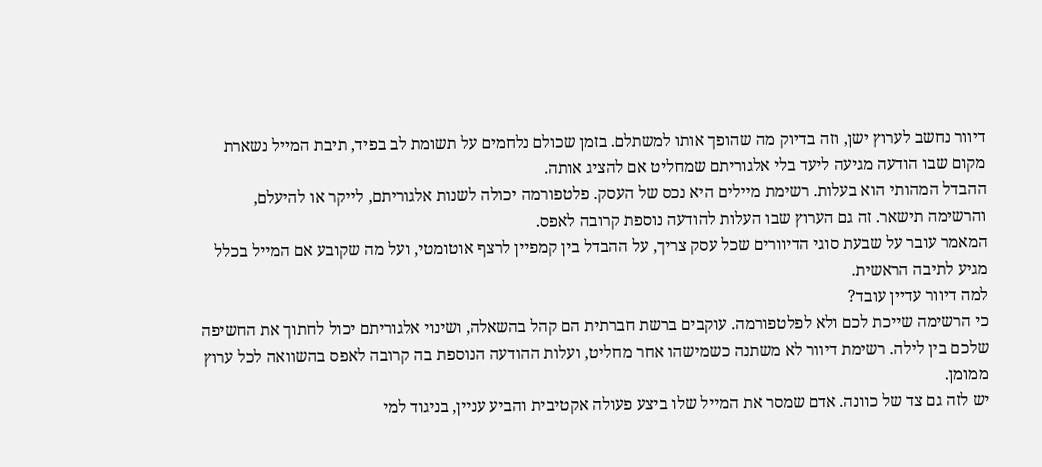דיוור נחשב לערוץ ישן, וזה בדיוק מה שהופך אותו למשתלם. בזמן שכולם נלחמים על תשומת לב בפיד, תיבת המייל נשארת מקום שבו הודעה מגיעה ליעד בלי אלגוריתם שמחליט אם להציג אותה.
ההבדל המהותי הוא בעלות. רשימת מיילים היא נכס של העסק. פלטפורמה יכולה לשנות אלגוריתם, לייקר או להיעלם, והרשימה תישאר. זה גם הערוץ שבו העלות להודעה נוספת קרובה לאפס.
המאמר עובר על שבעת סוגי הדיוורים שכל עסק צריך, על ההבדל בין קמפיין לרצף אוטומטי, ועל מה שקובע אם המייל בכלל מגיע לתיבה הראשית.
למה דיוור עדיין עובד?
כי הרשימה שייכת לכם ולא לפלטפורמה. עוקבים ברשת חברתית הם קהל בהשאלה, ושינוי אלגוריתם יכול לחתוך את החשיפה שלכם בין לילה. רשימת דיוור לא משתנה כשמישהו אחר מחליט, ועלות ההודעה הנוספת בה קרובה לאפס בהשוואה לכל ערוץ ממומן.
יש לזה גם צד של כוונה. אדם שמסר את המייל שלו ביצע פעולה אקטיבית והביע עניין, בניגוד למי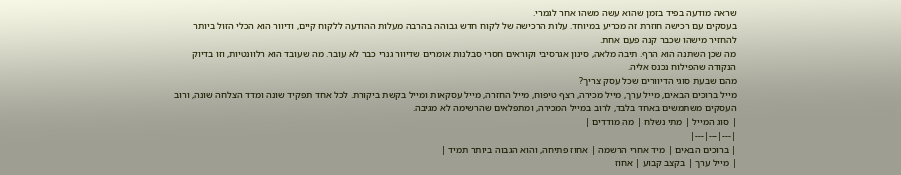שראה מודעה בפיד בזמן שהוא עשה משהו אחר לגמרי.
בעסקים עם רכישה חוזרת זה מכריע במיוחד. עלות הרכישה של לקוח חדש גבוהה בהרבה מעלות ההודעה ללקוח קיים, ודיוור הוא הכלי הזול ביותר להחזיר מישהו שכבר קנה פעם אחת.
מה שכן השתנה הוא הרף. תיבה מלאה, סינון אגרסיבי וקוראים חסרי סבלנות אומרים שדיוור גנרי כבר לא עובר. מה שעובד הוא רלוונטיות, וזו בדיוק הנקודה שהפילוח נכנס אליה.
מהם שבעת סוגי הדיוורים שכל עסק צריך?
מייל ברוכים הבאים, מייל ערך, מייל מכירה, רצף טיפוח, מייל החזרה, מייל עסקאות ומייל בקשת ביקורת. לכל אחד תפקיד שונה ומדד הצלחה שונה, ורוב העסקים משתמשים באחד בלבד, לרוב במייל המכירה, ומתפלאים שהרשימה לא מגיבה.
| סוג המייל | מתי נשלח | מה מודדים |
|---|---|---|
| ברוכים הבאים | מיד אחרי הרשמה | אחוז פתיחה, והוא הגבוה ביותר תמיד |
| מייל ערך | בקצב קבוע | אחוז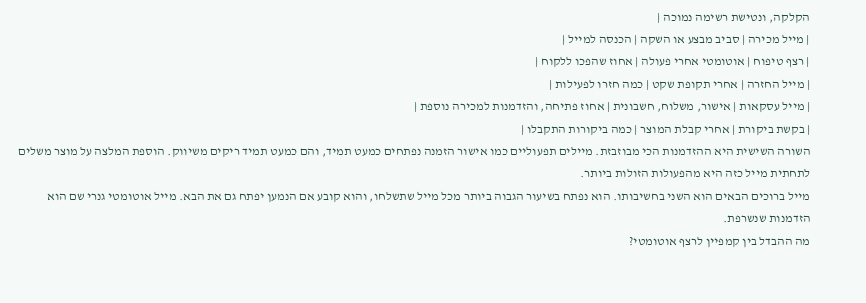הקלקה, ונטישת רשימה נמוכה |
| מייל מכירה | סביב מבצע או השקה | הכנסה למייל |
| רצף טיפוח | אוטומטי אחרי פעולה | אחוז שהפכו ללקוח |
| מייל החזרה | אחרי תקופת שקט | כמה חזרו לפעילות |
| מייל עסקאות | אישור, משלוח, חשבונית | אחוז פתיחה, והזדמנות למכירה נוספת |
| בקשת ביקורת | אחרי קבלת המוצר | כמה ביקורות התקבלו |
השורה השישית היא ההזדמנות הכי מבוזבזת. מיילים תפעוליים כמו אישור הזמנה נפתחים כמעט תמיד, והם כמעט תמיד ריקים משיווק. הוספת המלצה על מוצר משלים לתחתית מייל כזה היא מהפעולות הזולות ביותר.
מייל ברוכים הבאים הוא השני בחשיבותו. הוא נפתח בשיעור הגבוה ביותר מכל מייל שתשלחו, והוא קובע אם הנמען יפתח גם את הבא. מייל אוטומטי גנרי שם הוא הזדמנות שנשרפת.
מה ההבדל בין קמפיין לרצף אוטומטי?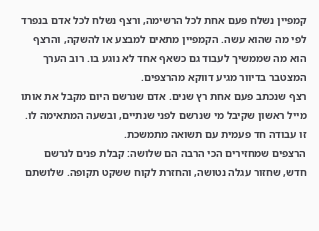קמפיין נשלח פעם אחת לכל הרשימה, ורצף נשלח לכל אדם בנפרד לפי מה שהוא עשה. הקמפיין מתאים למבצע או להשקה, והרצף הוא מה שממשיך לעבוד גם כשאף אחד לא נוגע בו. רוב הערך המצטבר בדיוור מגיע דווקא מהרצפים.
רצף שנכתב פעם אחת רץ שנים. אדם שנרשם היום מקבל את אותו מייל ראשון שקיבל מי שנרשם לפני שנתיים, ובשעה המתאימה לו. זו עבודה חד פעמית עם תשואה מתמשכת.
הרצפים שמחזירים הכי הרבה הם שלושה: קבלת פנים לנרשם חדש, שחזור עגלה נטושה, והחזרת לקוח ששקט תקופה. שלושתם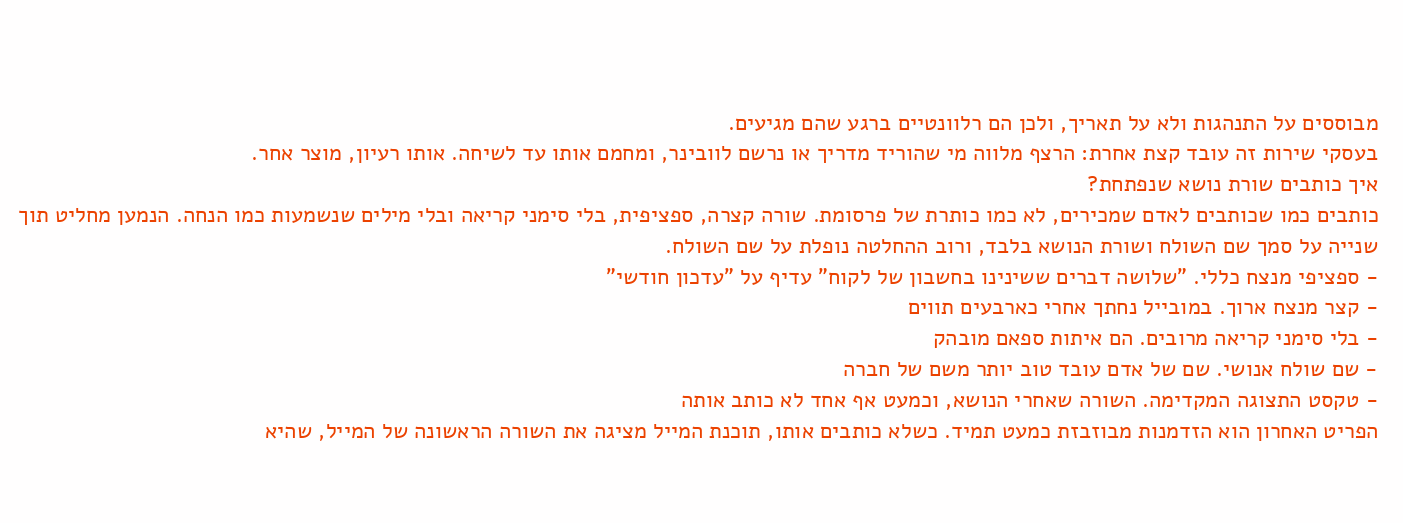מבוססים על התנהגות ולא על תאריך, ולכן הם רלוונטיים ברגע שהם מגיעים.
בעסקי שירות זה עובד קצת אחרת: הרצף מלווה מי שהוריד מדריך או נרשם לוובינר, ומחמם אותו עד לשיחה. אותו רעיון, מוצר אחר.
איך כותבים שורת נושא שנפתחת?
כותבים כמו שכותבים לאדם שמכירים, לא כמו כותרת של פרסומת. שורה קצרה, ספציפית, בלי סימני קריאה ובלי מילים שנשמעות כמו הנחה. הנמען מחליט תוך שנייה על סמך שם השולח ושורת הנושא בלבד, ורוב ההחלטה נופלת על שם השולח.
- ספציפי מנצח כללי. "שלושה דברים ששינינו בחשבון של לקוח" עדיף על "עדכון חודשי"
- קצר מנצח ארוך. במובייל נחתך אחרי כארבעים תווים
- בלי סימני קריאה מרובים. הם איתות ספאם מובהק
- שם שולח אנושי. שם של אדם עובד טוב יותר משם של חברה
- טקסט התצוגה המקדימה. השורה שאחרי הנושא, וכמעט אף אחד לא כותב אותה
הפריט האחרון הוא הזדמנות מבוזבזת כמעט תמיד. כשלא כותבים אותו, תוכנת המייל מציגה את השורה הראשונה של המייל, שהיא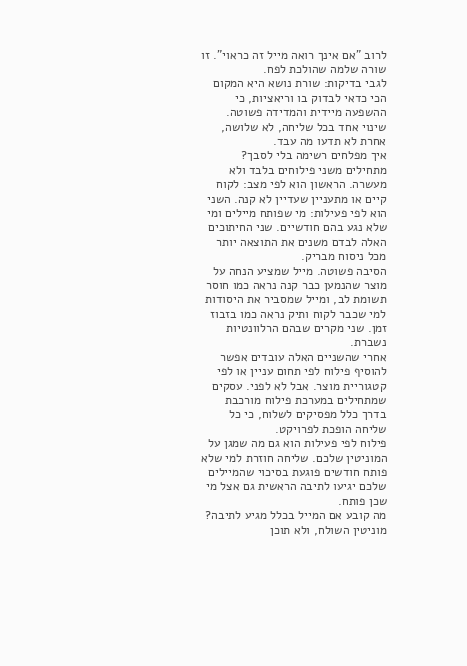לרוב "אם אינך רואה מייל זה כראוי". זו שורה שלמה שהולכת לפח.
לגבי בדיקות: שורת נושא היא המקום הכי כדאי לבדוק בו וריאציות, כי ההשפעה מיידית והמדידה פשוטה. שינוי אחד בכל שליחה, לא שלושה, אחרת לא תדעו מה עבד.
איך מפלחים רשימה בלי לסבך?
מתחילים משני פילוחים בלבד ולא מעשרה. הראשון הוא לפי מצב: לקוח קיים או מתעניין שעדיין לא קנה. השני הוא לפי פעילות: מי שפותח מיילים ומי שלא נגע בהם חודשיים. שני החיתוכים האלה לבדם משנים את התוצאה יותר מכל ניסוח מבריק.
הסיבה פשוטה. מייל שמציע הנחה על מוצר שהנמען כבר קנה נראה כמו חוסר תשומת לב, ומייל שמסביר את היסודות למי שכבר לקוח ותיק נראה כמו בזבוז זמן. שני מקרים שבהם הרלוונטיות נשברת.
אחרי שהשניים האלה עובדים אפשר להוסיף פילוח לפי תחום עניין או לפי קטגוריית מוצר. אבל לא לפני. עסקים שמתחילים במערכת פילוח מורכבת בדרך כלל מפסיקים לשלוח, כי כל שליחה הופכת לפרויקט.
פילוח לפי פעילות הוא גם מה שמגן על המוניטין שלכם. שליחה חוזרת למי שלא פותח חודשים פוגעת בסיכוי שהמיילים שלכם יגיעו לתיבה הראשית גם אצל מי שכן פותח.
מה קובע אם המייל בכלל מגיע לתיבה?
מוניטין השולח, ולא תוכן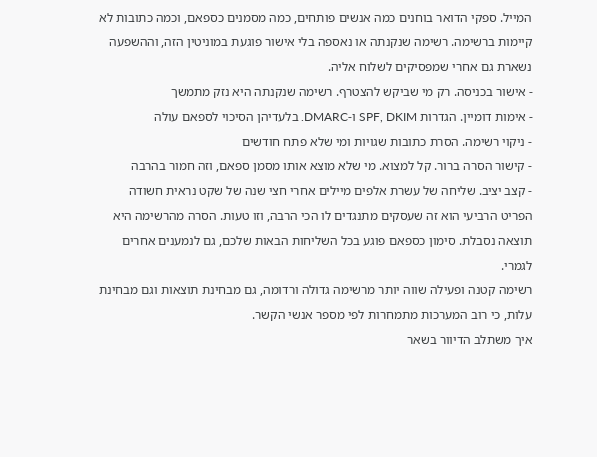המייל. ספקי הדואר בוחנים כמה אנשים פותחים, כמה מסמנים כספאם, וכמה כתובות לא קיימות ברשימה. רשימה שנקנתה או נאספה בלי אישור פוגעת במוניטין הזה, וההשפעה נשארת גם אחרי שמפסיקים לשלוח אליה.
- אישור בכניסה. רק מי שביקש להצטרף. רשימה שנקנתה היא נזק מתמשך
- אימות דומיין. הגדרות SPF, DKIM ו-DMARC. בלעדיהן הסיכוי לספאם עולה
- ניקוי רשימה. הסרת כתובות שגויות ומי שלא פתח חודשים
- קישור הסרה ברור. קל למצוא. מי שלא מוצא אותו מסמן ספאם, וזה חמור בהרבה
- קצב יציב. שליחה של עשרת אלפים מיילים אחרי חצי שנה של שקט נראית חשודה
הפריט הרביעי הוא זה שעסקים מתנגדים לו הכי הרבה, וזו טעות. הסרה מהרשימה היא תוצאה נסבלת. סימון כספאם פוגע בכל השליחות הבאות שלכם, גם לנמענים אחרים לגמרי.
רשימה קטנה ופעילה שווה יותר מרשימה גדולה ורדומה, גם מבחינת תוצאות וגם מבחינת עלות, כי רוב המערכות מתמחרות לפי מספר אנשי הקשר.
איך משתלב הדיוור בשאר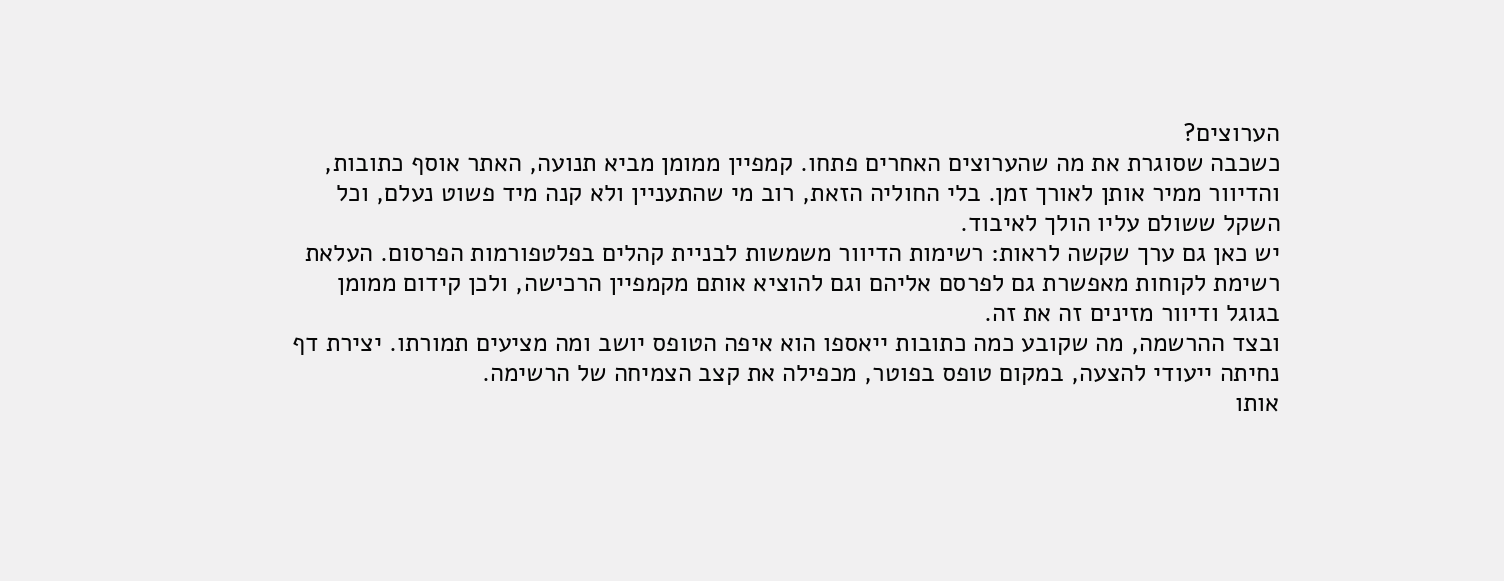הערוצים?
כשכבה שסוגרת את מה שהערוצים האחרים פתחו. קמפיין ממומן מביא תנועה, האתר אוסף כתובות, והדיוור ממיר אותן לאורך זמן. בלי החוליה הזאת, רוב מי שהתעניין ולא קנה מיד פשוט נעלם, וכל השקל ששולם עליו הולך לאיבוד.
יש כאן גם ערך שקשה לראות: רשימות הדיוור משמשות לבניית קהלים בפלטפורמות הפרסום. העלאת רשימת לקוחות מאפשרת גם לפרסם אליהם וגם להוציא אותם מקמפיין הרכישה, ולכן קידום ממומן בגוגל ודיוור מזינים זה את זה.
ובצד ההרשמה, מה שקובע כמה כתובות ייאספו הוא איפה הטופס יושב ומה מציעים תמורתו. יצירת דף נחיתה ייעודי להצעה, במקום טופס בפוטר, מכפילה את קצב הצמיחה של הרשימה.
אותו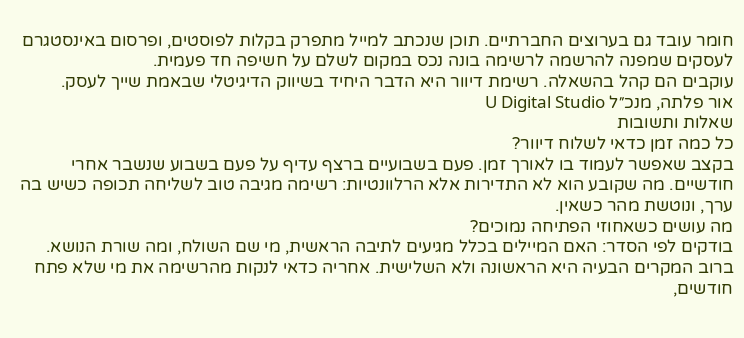חומר עובד גם בערוצים החברתיים. תוכן שנכתב למייל מתפרק בקלות לפוסטים, ופרסום באינסטגרם לעסקים שמפנה להרשמה לרשימה בונה נכס במקום לשלם על חשיפה חד פעמית.
עוקבים הם קהל בהשאלה. רשימת דיוור היא הדבר היחיד בשיווק הדיגיטלי שבאמת שייך לעסק.
אור פלתה, מנכ״ל U Digital Studio
שאלות ותשובות
כל כמה זמן כדאי לשלוח דיוור?
בקצב שאפשר לעמוד בו לאורך זמן. פעם בשבועיים ברצף עדיף על פעם בשבוע שנשבר אחרי חודשיים. מה שקובע הוא לא התדירות אלא הרלוונטיות: רשימה מגיבה טוב לשליחה תכופה כשיש בה ערך, ונוטשת מהר כשאין.
מה עושים כשאחוזי הפתיחה נמוכים?
בודקים לפי הסדר: האם המיילים בכלל מגיעים לתיבה הראשית, מי שם השולח, ומה שורת הנושא. ברוב המקרים הבעיה היא הראשונה ולא השלישית. אחריה כדאי לנקות מהרשימה את מי שלא פתח חודשים,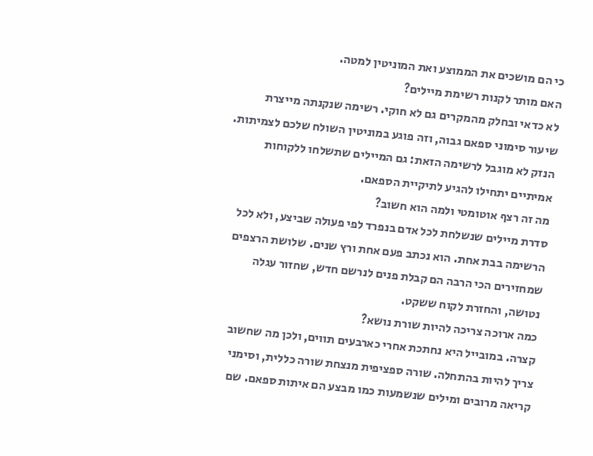כי הם מושכים את הממוצע ואת המוניטין למטה.
האם מותר לקנות רשימת מיילים?
לא כדאי ובחלק מהמקרים גם לא חוקי. רשימה שנקנתה מייצרת שיעור סימוני ספאם גבוה, וזה פוגע במוניטין השולח שלכם לצמיתות. הנזק לא מוגבל לרשימה הזאת: גם המיילים שתשלחו ללקוחות אמיתיים יתחילו להגיע לתיקיית הספאם.
מה זה רצף אוטומטי ולמה הוא חשוב?
סדרת מיילים שנשלחת לכל אדם בנפרד לפי פעולה שביצע, ולא לכל הרשימה בבת אחת. הוא נכתב פעם אחת ורץ שנים. שלושת הרצפים שמחזירים הכי הרבה הם קבלת פנים לנרשם חדש, שחזור עגלה נטושה, והחזרת לקוח ששקט.
כמה ארוכה צריכה להיות שורת נושא?
קצרה. במובייל היא נחתכת אחרי כארבעים תווים, ולכן מה שחשוב צריך להיות בהתחלה. שורה ספציפית מנצחת שורה כללית, וסימני קריאה מרובים ומילים שנשמעות כמו מבצע הם איתות ספאם. שם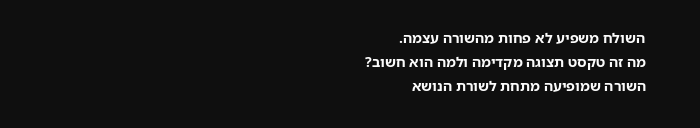השולח משפיע לא פחות מהשורה עצמה.
מה זה טקסט תצוגה מקדימה ולמה הוא חשוב?
השורה שמופיעה מתחת לשורת הנושא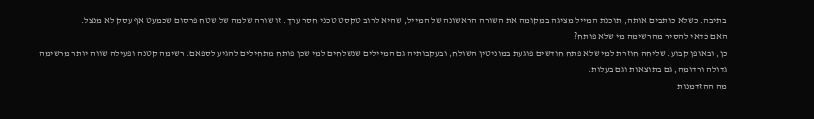בתיבה. כשלא כותבים אותה, תוכנת המייל מציגה במקומה את השורה הראשונה של המייל, שהיא לרוב טקסט טכני חסר ערך. זו שורה שלמה של שטח פרסום שכמעט אף עסק לא מנצל.
האם כדאי להסיר מהרשימה מי שלא פותח?
כן, ובאופן קבוע. שליחה חוזרת למי שלא פתח חודשים פוגעת במוניטין השולח, ובעקבותיה גם המיילים שנשלחים למי שכן פותח מתחילים להגיע לספאם. רשימה קטנה ופעילה שווה יותר מרשימה גדולה ורדומה, גם בתוצאות וגם בעלות.
מה ההזדמנות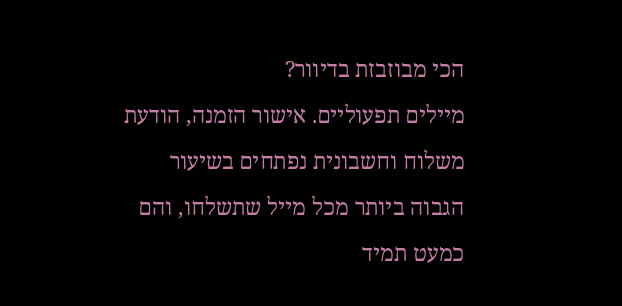הכי מבוזבזת בדיוור?
מיילים תפעוליים. אישור הזמנה, הודעת משלוח וחשבונית נפתחים בשיעור הגבוה ביותר מכל מייל שתשלחו, והם כמעט תמיד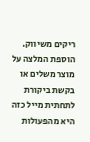ריקים משיווק. הוספת המלצה על מוצר משלים או בקשת ביקורת לתחתית מייל כזה היא מהפעולות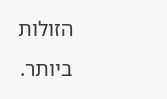הזולות ביותר.